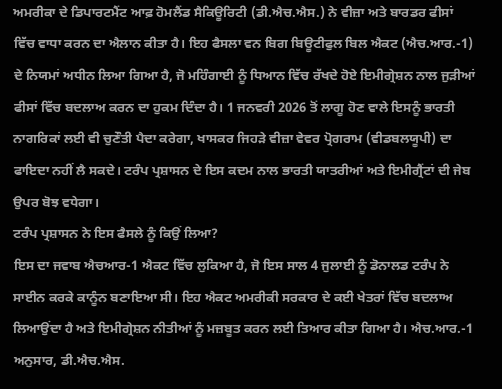ਅਮਰੀਕਾ ਦੇ ਡਿਪਾਰਟਮੈਂਟ ਆਫ਼ ਹੋਮਲੈਂਡ ਸੈਕਿਊਰਿਟੀ (ਡੀ.ਐਚ.ਐਸ.) ਨੇ ਵੀਜ਼ਾ ਅਤੇ ਬਾਰਡਰ ਫੀਸਾਂ ਵਿੱਚ ਵਾਧਾ ਕਰਨ ਦਾ ਐਲਾਨ ਕੀਤਾ ਹੈ। ਇਹ ਫੈਸਲਾ ਵਨ ਬਿਗ ਬਿਊਟੀਫੁਲ ਬਿਲ ਐਕਟ (ਐਚ.ਆਰ.-1) ਦੇ ਨਿਯਮਾਂ ਅਧੀਨ ਲਿਆ ਗਿਆ ਹੈ, ਜੋ ਮਹਿੰਗਾਈ ਨੂੰ ਧਿਆਨ ਵਿੱਚ ਰੱਖਦੇ ਹੋਏ ਇਮੀਗ੍ਰੇਸ਼ਨ ਨਾਲ ਜੁੜੀਆਂ ਫੀਸਾਂ ਵਿੱਚ ਬਦਲਾਅ ਕਰਨ ਦਾ ਹੁਕਮ ਦਿੰਦਾ ਹੈ। 1 ਜਨਵਰੀ 2026 ਤੋਂ ਲਾਗੂ ਹੋਣ ਵਾਲੇ ਇਸਨੂੰ ਭਾਰਤੀ ਨਾਗਰਿਕਾਂ ਲਈ ਵੀ ਚੁਣੌਤੀ ਪੈਦਾ ਕਰੇਗਾ, ਖਾਸਕਰ ਜਿਹੜੇ ਵੀਜ਼ਾ ਵੇਵਰ ਪ੍ਰੋਗਰਾਮ (ਵੀਡਬਲਯੂਪੀ) ਦਾ ਫਾਇਦਾ ਨਹੀਂ ਲੈ ਸਕਦੇ। ਟਰੰਪ ਪ੍ਰਸ਼ਾਸਨ ਦੇ ਇਸ ਕਦਮ ਨਾਲ ਭਾਰਤੀ ਯਾਤਰੀਆਂ ਅਤੇ ਇਮੀਗ੍ਰੈਂਟਾਂ ਦੀ ਜੇਬ ਉਪਰ ਬੋਝ ਵਧੇਗਾ।
ਟਰੰਪ ਪ੍ਰਸ਼ਾਸਨ ਨੇ ਇਸ ਫੈਸਲੇ ਨੂੰ ਕਿਉਂ ਲਿਆ?
ਇਸ ਦਾ ਜਵਾਬ ਐਚਆਰ-1 ਐਕਟ ਵਿੱਚ ਲੁਕਿਆ ਹੈ, ਜੋ ਇਸ ਸਾਲ 4 ਜੁਲਾਈ ਨੂੰ ਡੋਨਾਲਡ ਟਰੰਪ ਨੇ ਸਾਈਨ ਕਰਕੇ ਕਾਨੂੰਨ ਬਣਾਇਆ ਸੀ। ਇਹ ਐਕਟ ਅਮਰੀਕੀ ਸਰਕਾਰ ਦੇ ਕਈ ਖੇਤਰਾਂ ਵਿੱਚ ਬਦਲਾਅ ਲਿਆਉਂਦਾ ਹੈ ਅਤੇ ਇਮੀਗ੍ਰੇਸ਼ਨ ਨੀਤੀਆਂ ਨੂੰ ਮਜ਼ਬੂਤ ਕਰਨ ਲਈ ਤਿਆਰ ਕੀਤਾ ਗਿਆ ਹੈ। ਐਚ.ਆਰ.-1 ਅਨੁਸਾਰ, ਡੀ.ਐਚ.ਐਸ.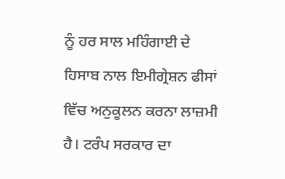ਨੂੰ ਹਰ ਸਾਲ ਮਹਿੰਗਾਈ ਦੇ ਹਿਸਾਬ ਨਾਲ ਇਮੀਗ੍ਰੇਸ਼ਨ ਫੀਸਾਂ ਵਿੱਚ ਅਨੁਕੂਲਨ ਕਰਨਾ ਲਾਜ਼ਮੀ ਹੈ। ਟਰੰਪ ਸਰਕਾਰ ਦਾ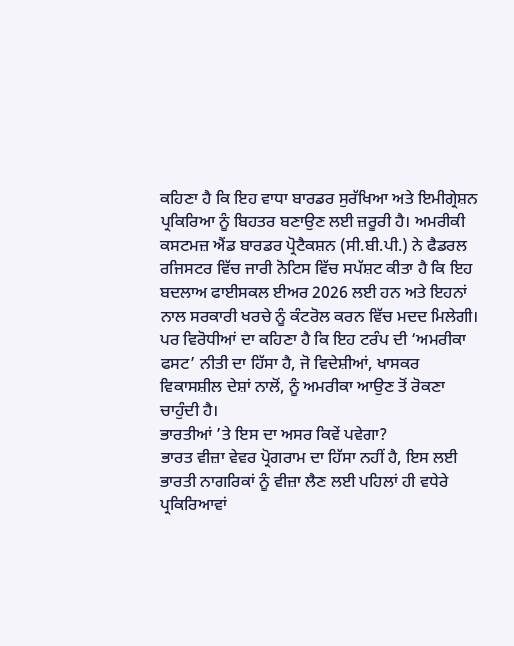ਕਹਿਣਾ ਹੈ ਕਿ ਇਹ ਵਾਧਾ ਬਾਰਡਰ ਸੁਰੱਖਿਆ ਅਤੇ ਇਮੀਗ੍ਰੇਸ਼ਨ ਪ੍ਰਕਿਰਿਆ ਨੂੰ ਬਿਹਤਰ ਬਣਾਉਣ ਲਈ ਜ਼ਰੂਰੀ ਹੈ। ਅਮਰੀਕੀ ਕਸਟਮਜ਼ ਐਂਡ ਬਾਰਡਰ ਪ੍ਰੋਟੈਕਸ਼ਨ (ਸੀ.ਬੀ.ਪੀ.) ਨੇ ਫੈਡਰਲ ਰਜਿਸਟਰ ਵਿੱਚ ਜਾਰੀ ਨੋਟਿਸ ਵਿੱਚ ਸਪੱਸ਼ਟ ਕੀਤਾ ਹੈ ਕਿ ਇਹ ਬਦਲਾਅ ਫਾਈਸਕਲ ਈਅਰ 2026 ਲਈ ਹਨ ਅਤੇ ਇਹਨਾਂ ਨਾਲ ਸਰਕਾਰੀ ਖਰਚੇ ਨੂੰ ਕੰਟਰੋਲ ਕਰਨ ਵਿੱਚ ਮਦਦ ਮਿਲੇਗੀ। ਪਰ ਵਿਰੋਧੀਆਂ ਦਾ ਕਹਿਣਾ ਹੈ ਕਿ ਇਹ ਟਰੰਪ ਦੀ ‘ਅਮਰੀਕਾ ਫਸਟ’ ਨੀਤੀ ਦਾ ਹਿੱਸਾ ਹੈ, ਜੋ ਵਿਦੇਸ਼ੀਆਂ, ਖਾਸਕਰ ਵਿਕਾਸਸ਼ੀਲ ਦੇਸ਼ਾਂ ਨਾਲੋਂ, ਨੂੰ ਅਮਰੀਕਾ ਆਉਣ ਤੋਂ ਰੋਕਣਾ ਚਾਹੁੰਦੀ ਹੈ।
ਭਾਰਤੀਆਂ ’ਤੇ ਇਸ ਦਾ ਅਸਰ ਕਿਵੇਂ ਪਵੇਗਾ?
ਭਾਰਤ ਵੀਜ਼ਾ ਵੇਵਰ ਪ੍ਰੋਗਰਾਮ ਦਾ ਹਿੱਸਾ ਨਹੀਂ ਹੈ, ਇਸ ਲਈ ਭਾਰਤੀ ਨਾਗਰਿਕਾਂ ਨੂੰ ਵੀਜ਼ਾ ਲੈਣ ਲਈ ਪਹਿਲਾਂ ਹੀ ਵਧੇਰੇ ਪ੍ਰਕਿਰਿਆਵਾਂ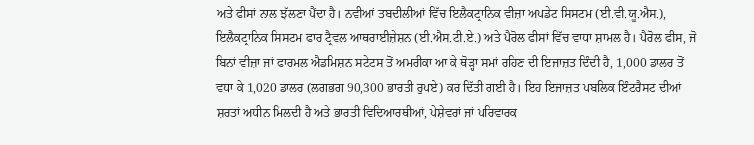ਅਤੇ ਫੀਸਾਂ ਨਾਲ ਝੱਲਣਾ ਪੈਂਦਾ ਹੈ। ਨਵੀਆਂ ਤਬਦੀਲੀਆਂ ਵਿੱਚ ਇਲੈਕਟ੍ਰਾਨਿਕ ਵੀਜ਼ਾ ਅਪਡੇਟ ਸਿਸਟਮ (ਈ.ਵੀ.ਯੂ.ਐਸ.), ਇਲੈਕਟ੍ਰਾਨਿਕ ਸਿਸਟਮ ਫਾਰ ਟ੍ਰੈਵਲ ਆਥਰਾਈਜ਼ੇਸ਼ਨ (ਈ.ਐਸ.ਟੀ.ਏ.) ਅਤੇ ਪੈਰੋਲ ਫੀਸਾਂ ਵਿੱਚ ਵਾਧਾ ਸ਼ਾਮਲ ਹੈ। ਪੈਰੋਲ ਫੀਸ, ਜੋ ਬਿਨਾਂ ਵੀਜ਼ਾ ਜਾਂ ਫਾਰਮਲ ਐਡਮਿਸ਼ਨ ਸਟੇਟਸ ਤੋਂ ਅਮਰੀਕਾ ਆ ਕੇ ਥੋੜ੍ਹਾ ਸਮਾਂ ਰਹਿਣ ਦੀ ਇਜਾਜ਼ਤ ਦਿੰਦੀ ਹੈ, 1,000 ਡਾਲਰ ਤੋਂ ਵਧਾ ਕੇ 1,020 ਡਾਲਰ (ਲਗਭਗ 90,300 ਭਾਰਤੀ ਰੁਪਏ) ਕਰ ਦਿੱਤੀ ਗਈ ਹੈ। ਇਹ ਇਜਾਜ਼ਤ ਪਬਲਿਕ ਇੰਟਰੈਸਟ ਦੀਆਂ ਸ਼ਰਤਾਂ ਅਧੀਨ ਮਿਲਦੀ ਹੈ ਅਤੇ ਭਾਰਤੀ ਵਿਦਿਆਰਥੀਆਂ, ਪੇਸ਼ੇਵਰਾਂ ਜਾਂ ਪਰਿਵਾਰਕ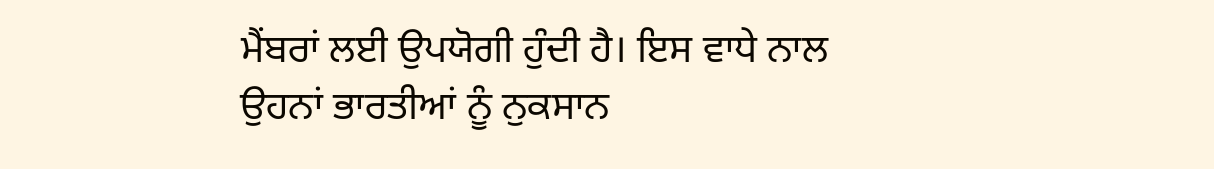ਮੈਂਬਰਾਂ ਲਈ ਉਪਯੋਗੀ ਹੁੰਦੀ ਹੈ। ਇਸ ਵਾਧੇ ਨਾਲ ਉਹਨਾਂ ਭਾਰਤੀਆਂ ਨੂੰ ਨੁਕਸਾਨ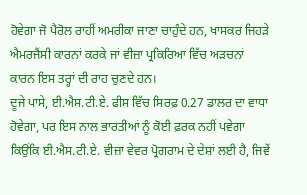ਹੋਵੇਗਾ ਜੋ ਪੈਰੋਲ ਰਾਹੀਂ ਅਮਰੀਕਾ ਜਾਣਾ ਚਾਹੁੰਦੇ ਹਨ, ਖਾਸਕਰ ਜਿਹੜੇ ਐਮਰਜੈਂਸੀ ਕਾਰਨਾਂ ਕਰਕੇ ਜਾਂ ਵੀਜ਼ਾ ਪ੍ਰਕਿਰਿਆ ਵਿੱਚ ਅੜਚਨਾਂ ਕਾਰਨ ਇਸ ਤਰ੍ਹਾਂ ਦੀ ਰਾਹ ਚੁਣਦੇ ਹਨ।
ਦੂਜੇ ਪਾਸੇ, ਈ.ਐਸ.ਟੀ.ਏ. ਫੀਸ ਵਿੱਚ ਸਿਰਫ਼ 0.27 ਡਾਲਰ ਦਾ ਵਾਧਾ ਹੋਵੇਗਾ, ਪਰ ਇਸ ਨਾਲ ਭਾਰਤੀਆਂ ਨੂੰ ਕੋਈ ਫ਼ਰਕ ਨਹੀਂ ਪਵੇਗਾ ਕਿਉਂਕਿ ਈ.ਐਸ.ਟੀ.ਏ. ਵੀਜ਼ਾ ਵੇਵਰ ਪ੍ਰੋਗਰਾਮ ਦੇ ਦੇਸ਼ਾਂ ਲਈ ਹੈ, ਜਿਵੇਂ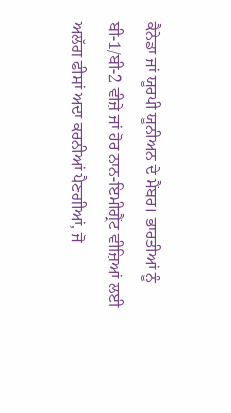ਕੈਨੇਡਾ ਜਾਂ ਯੂਰਪੀ ਯੂਨੀਅਨ ਦੇ ਮੈਂਬਰ। ਭਾਰਤੀਆਂ ਨੂੰ ਬੀ-1/ਬੀ-2 ਵੀਜ਼ੇ ਜਾਂ ਹੋਰ ਨਾਨ-ਇਮੀਗ੍ਰੈਂਟ ਵੀਜ਼ਿਆਂ ਲਈ ਅਲੱਗ ਫੀਸਾਂ ਅਦਾ ਕਰਨੀਆਂ ਪੈਣਗੀਆਂ, ਜੋ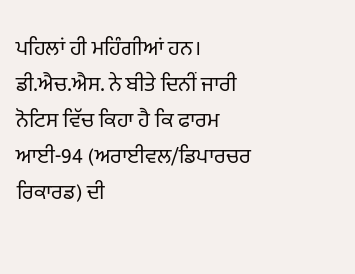ਪਹਿਲਾਂ ਹੀ ਮਹਿੰਗੀਆਂ ਹਨ। ਡੀ.ਐਚ.ਐਸ. ਨੇ ਬੀਤੇ ਦਿਨੀਂ ਜਾਰੀ ਨੋਟਿਸ ਵਿੱਚ ਕਿਹਾ ਹੈ ਕਿ ਫਾਰਮ ਆਈ-94 (ਅਰਾਈਵਲ/ਡਿਪਾਰਚਰ ਰਿਕਾਰਡ) ਦੀ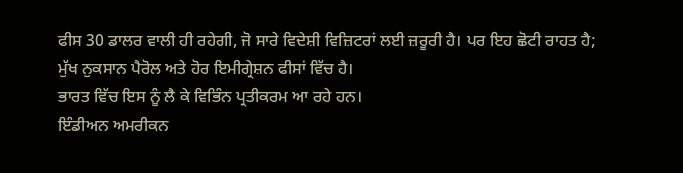ਫੀਸ 30 ਡਾਲਰ ਵਾਲੀ ਹੀ ਰਹੇਗੀ, ਜੋ ਸਾਰੇ ਵਿਦੇਸ਼ੀ ਵਿਜ਼ਿਟਰਾਂ ਲਈ ਜ਼ਰੂਰੀ ਹੈ। ਪਰ ਇਹ ਛੋਟੀ ਰਾਹਤ ਹੈ; ਮੁੱਖ ਨੁਕਸਾਨ ਪੈਰੋਲ ਅਤੇ ਹੋਰ ਇਮੀਗ੍ਰੇਸ਼ਨ ਫੀਸਾਂ ਵਿੱਚ ਹੈ।
ਭਾਰਤ ਵਿੱਚ ਇਸ ਨੂੰ ਲੈ ਕੇ ਵਿਭਿੰਨ ਪ੍ਰਤੀਕਰਮ ਆ ਰਹੇ ਹਨ।
ਇੰਡੀਅਨ ਅਮਰੀਕਨ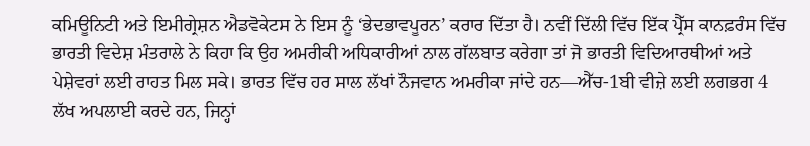ਕਮਿਊਨਿਟੀ ਅਤੇ ਇਮੀਗ੍ਰੇਸ਼ਨ ਐਡਵੋਕੇਟਸ ਨੇ ਇਸ ਨੂੰ ‘ਭੇਦਭਾਵਪੂਰਨ’ ਕਰਾਰ ਦਿੱਤਾ ਹੈ। ਨਵੀਂ ਦਿੱਲੀ ਵਿੱਚ ਇੱਕ ਪ੍ਰੈੱਸ ਕਾਨਫ਼ਰੰਸ ਵਿੱਚ ਭਾਰਤੀ ਵਿਦੇਸ਼ ਮੰਤਰਾਲੇ ਨੇ ਕਿਹਾ ਕਿ ਉਹ ਅਮਰੀਕੀ ਅਧਿਕਾਰੀਆਂ ਨਾਲ ਗੱਲਬਾਤ ਕਰੇਗਾ ਤਾਂ ਜੋ ਭਾਰਤੀ ਵਿਦਿਆਰਥੀਆਂ ਅਤੇ ਪੇਸ਼ੇਵਰਾਂ ਲਈ ਰਾਹਤ ਮਿਲ ਸਕੇ। ਭਾਰਤ ਵਿੱਚ ਹਰ ਸਾਲ ਲੱਖਾਂ ਨੌਜਵਾਨ ਅਮਰੀਕਾ ਜਾਂਦੇ ਹਨ—ਐੱਚ-1ਬੀ ਵੀਜ਼ੇ ਲਈ ਲਗਭਗ 4 ਲੱਖ ਅਪਲਾਈ ਕਰਦੇ ਹਨ, ਜਿਨ੍ਹਾਂ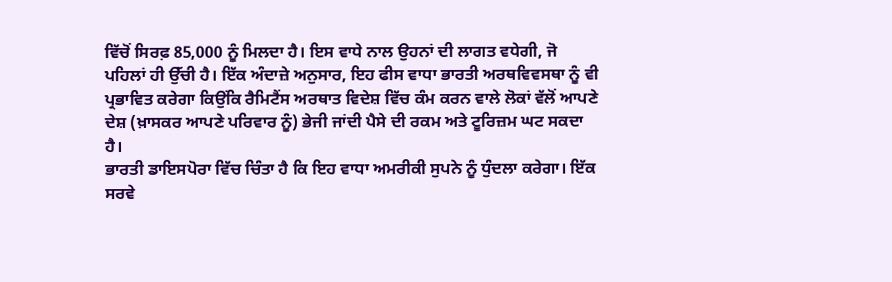ਵਿੱਚੋਂ ਸਿਰਫ਼ 85,000 ਨੂੰ ਮਿਲਦਾ ਹੈ। ਇਸ ਵਾਧੇ ਨਾਲ ਉਹਨਾਂ ਦੀ ਲਾਗਤ ਵਧੇਗੀ, ਜੋ ਪਹਿਲਾਂ ਹੀ ਉੱਚੀ ਹੈ। ਇੱਕ ਅੰਦਾਜ਼ੇ ਅਨੁਸਾਰ, ਇਹ ਫੀਸ ਵਾਧਾ ਭਾਰਤੀ ਅਰਥਵਿਵਸਥਾ ਨੂੰ ਵੀ ਪ੍ਰਭਾਵਿਤ ਕਰੇਗਾ ਕਿਉਂਕਿ ਰੈਮਿਟੈਂਸ ਅਰਥਾਤ ਵਿਦੇਸ਼ ਵਿੱਚ ਕੰਮ ਕਰਨ ਵਾਲੇ ਲੋਕਾਂ ਵੱਲੋਂ ਆਪਣੇ ਦੇਸ਼ (ਖ਼ਾਸਕਰ ਆਪਣੇ ਪਰਿਵਾਰ ਨੂੰ) ਭੇਜੀ ਜਾਂਦੀ ਪੈਸੇ ਦੀ ਰਕਮ ਅਤੇ ਟੂਰਿਜ਼ਮ ਘਟ ਸਕਦਾ ਹੈ।
ਭਾਰਤੀ ਡਾਇਸਪੋਰਾ ਵਿੱਚ ਚਿੰਤਾ ਹੈ ਕਿ ਇਹ ਵਾਧਾ ਅਮਰੀਕੀ ਸੁਪਨੇ ਨੂੰ ਧੁੰਦਲਾ ਕਰੇਗਾ। ਇੱਕ ਸਰਵੇ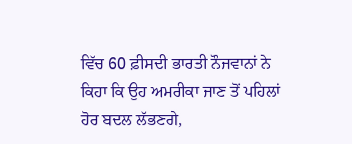ਵਿੱਚ 60 ਫ਼ੀਸਦੀ ਭਾਰਤੀ ਨੌਜਵਾਨਾਂ ਨੇ ਕਿਹਾ ਕਿ ਉਹ ਅਮਰੀਕਾ ਜਾਣ ਤੋਂ ਪਹਿਲਾਂ ਹੋਰ ਬਦਲ ਲੱਭਣਗੇ,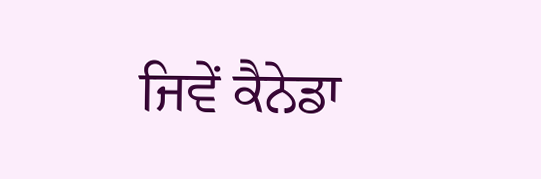ਜਿਵੇਂ ਕੈਨੇਡਾ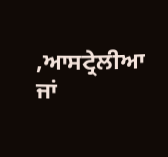,ਆਸਟ੍ਰੇਲੀਆ ਜਾਂ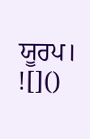ਯੂਰਪ।
![]()